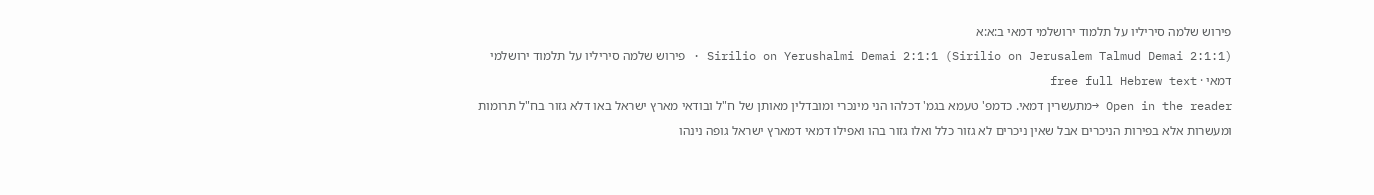פירוש שלמה סיריליו על תלמוד ירושלמי דמאי ב:א:א
Sirilio on Yerushalmi Demai 2:1:1 (Sirilio on Jerusalem Talmud Demai 2:1:1) · פירוש שלמה סיריליו על תלמוד ירושלמי דמאי · free full Hebrew text
Open in the reader →מתעשרין דמאי. כדמפ' טעמא בגמ' דכלהו הני מינכרי ומובדלין מאותן של ח"ל ובודאי מארץ ישראל באו דלא גזור בח"ל תרומות ומעשרות אלא בפירות הניכרים אבל שאין ניכרים לא גזור כלל ואלו גזור בהו ואפילו דמאי דמארץ ישראל גופה נינהו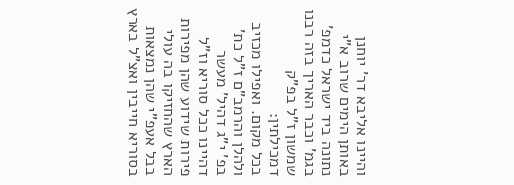והיינו אליבא דר' יוחנן באותן הימים שרוב א"י נתונה ביד ישראל כדמפ' בגמ' וכבר האריך בזה רבנו שמשון ז"ל בפ"ק דמכילתין:
בכל מקום. ואפילו מכזיב ולהלן והרמב"ם ז"ל כת' בפ' י"ג דהיל' מעשר דהיינו ככל סוריא וז"ל פירות שידוע שהן מפירות הארץ שהחזיקו בה עולי בבל אעפ"י שהן נמצאות בסוריא חייבין ואצ"ל בארץ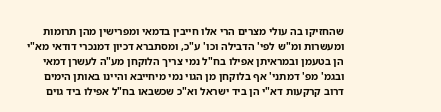שהחזיקו בה עולי מצרים הרי אלו חייבין בדמאי ומפרישין מהן תרומות ומעשרות ומ"ש לפי' הדבילה וכו' ע"כ, ומסתברא דכיון דמנכרי דודאי מא"י הן בטעמן ובמראיתן אפילו בח"ל נמי צריך הלוקחן מע"ה לעשרן דמאי ובגמ' מפ' דמתני' אף בלוקחן מן הגוי נמי מיחייבא והיינו באותן הימים דרוב קרקעות דא"י הן ביד ישראל וא"כ שכשבאו בח"ל אפילו ביד גוים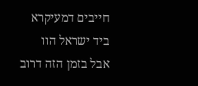חייבים דמעיקרא ביד ישראל הוו אבל בזמן הזה דרוב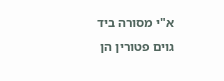א"י מסורה ביד גוים פטורין הן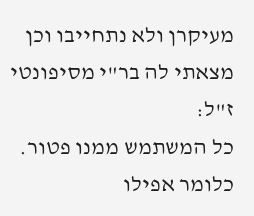מעיקרן ולא נתחייבו וכן מצאתי לה בר"י מסיפונטי ז"ל:
כל המשתמש ממנו פטור. כלומר אפילו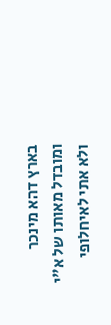בארץ דהא מינכר ומובדל מאותו של א"י ולא אתי לאיחלופי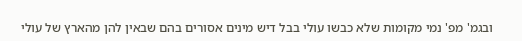ובגמ' מפ' נמי מקומות שלא כבשו עולי בבל דיש מינים אסורים בהם שבאין להן מהארץ של עולי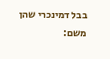בבל דמינכרי שהן משם: